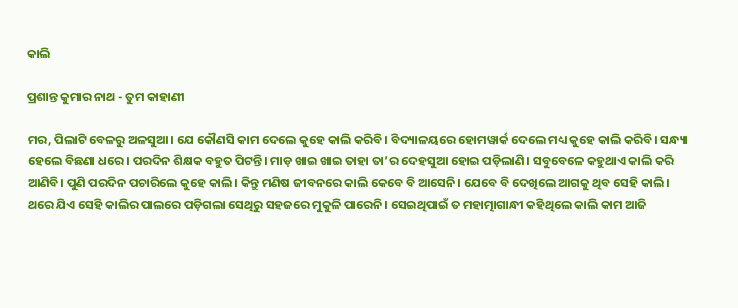କାଲି

ପ୍ରଶାନ୍ତ କୁମାର ନାଥ - ତୁମ କାହାଣୀ

ମର, ପିଲାଟି ବେଳରୁ ଅଳସୁଆ। ଯେ କୌଣସି କାମ ଦେଲେ କୁହେ କାଲି କରିବି। ବିଦ୍ୟାଳୟରେ ହୋମୱାର୍କ ଦେଲେ ମଧ୍ୟ କୁହେ କାଲି କରିବି। ସନ୍ଧ୍ୟା ହେଲେ ବିଛଣା ଧରେ। ପରଦିନ ଶିକ୍ଷକ ବହୁତ ପିଟନ୍ତି। ମାଡ଼ ଖାଇ ଖାଇ ତାହା ତା’ର ଦେହସୁଆ ହୋଇ ପଡ଼ିଲାଣି। ସବୁବେଳେ କହୁଥାଏ କାଲି କରି ଆଣିବି। ପୁଣି ପରଦିନ ପଚାରିଲେ କୁହେ କାଲି। କିନ୍ତୁ ମଣିଷ ଜୀବନରେ କାଲି କେବେ ବି ଆସେନି। ଯେବେ ବି ଦେଖିଲେ ଆଗକୁ ଥିବ ସେହି କାଲି। ଥରେ ଯିଏ ସେହି କାଲିର ପାଲରେ ପଡ଼ିଗଲା ସେଥିରୁ ସହଜରେ ମୁକୁଳି ପାରେନି। ସେଇଥିପାଇଁ ତ ମହାତ୍ମାଗାନ୍ଧୀ କହିଥିଲେ କାଲି କାମ ଆଜି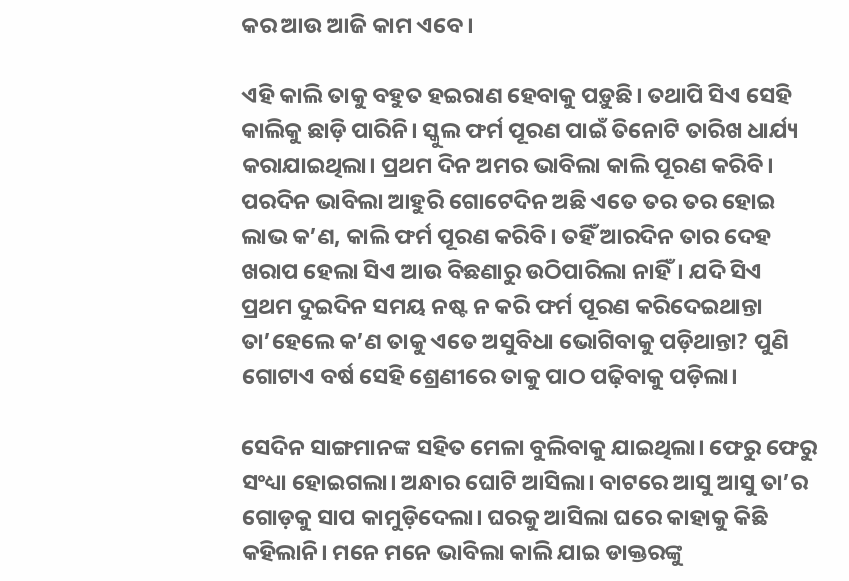କର ଆଉ ଆଜି କାମ ଏବେ।

ଏହି କାଲି ତାକୁ ବହୁତ ହଇରାଣ ହେବାକୁ ପଡ଼ୁଛି। ତଥାପି ସିଏ ସେହି କାଲିକୁ ଛାଡ଼ି ପାରିନି। ସ୍କୁଲ ଫର୍ମ ପୂରଣ ପାଇଁ ତିନୋଟି ତାରିଖ ଧାର୍ଯ୍ୟ କରାଯାଇଥିଲା। ପ୍ରଥମ ଦିନ ଅମର ଭାବିଲା କାଲି ପୂରଣ କରିବି। ପରଦିନ ଭାବିଲା ଆହୁରି ଗୋଟେଦିନ ଅଛି ଏତେ ତର ତର ହୋଇ ଲାଭ କ’ଣ, କାଲି ଫର୍ମ ପୂରଣ କରିବି। ତହିଁ ଆରଦିନ ତାର ଦେହ ଖରାପ ହେଲା ସିଏ ଆଉ ବିଛଣାରୁ ଉଠିପାରିଲା ନାହିଁ। ଯଦି ସିଏ ପ୍ରଥମ ଦୁଇଦିନ ସମୟ ନଷ୍ଟ ନ କରି ଫର୍ମ ପୂରଣ କରିଦେଇଥାନ୍ତା ତା’ହେଲେ କ’ଣ ତାକୁ ଏତେ ଅସୁବିଧା ଭୋଗିବାକୁ ପଡ଼ିଥାନ୍ତା? ପୁଣି ଗୋଟାଏ ବର୍ଷ ସେହି ଶ୍ରେଣୀରେ ତାକୁ ପାଠ ପଢ଼ିବାକୁ ପଡ଼ିଲା।

ସେଦିନ ସାଙ୍ଗମାନଙ୍କ ସହିତ ମେଳା ବୁଲିବାକୁ ଯାଇଥିଲା। ଫେରୁ ଫେରୁ ସଂଧ୍ୟା ହୋଇଗଲା। ଅନ୍ଧାର ଘୋଟି ଆସିଲା। ବାଟରେ ଆସୁ ଆସୁ ତା’ର ଗୋଡ଼କୁ ସାପ କାମୁଡ଼ିଦେଲା। ଘରକୁ ଆସିଲା ଘରେ କାହାକୁ କିଛି କହିଲାନି। ମନେ ମନେ ଭାବିଲା କାଲି ଯାଇ ଡାକ୍ତରଙ୍କୁ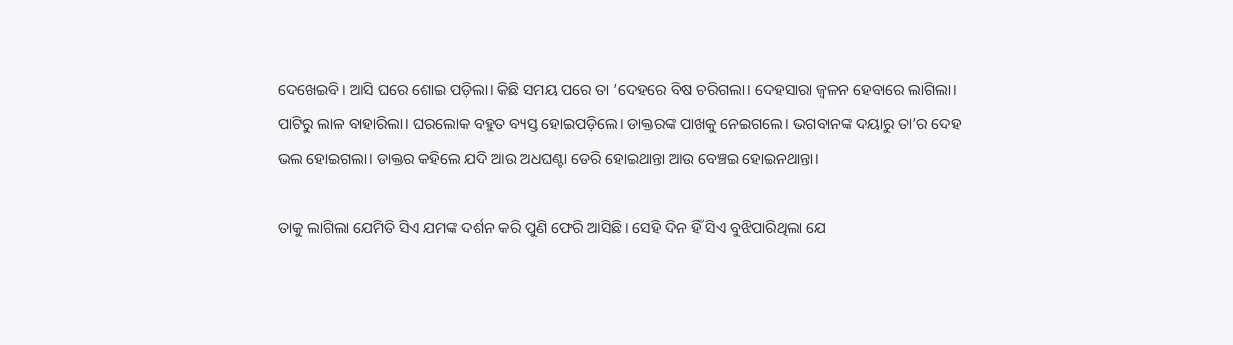ଦେଖେଇବି। ଆସି ଘରେ ଶୋଇ ପଡ଼ିଲା। କିଛି ସମୟ ପରେ ତା ’ଦେହରେ ବିଷ ଚରିଗଲା। ଦେହସାରା ଜ୍ବଳନ ହେବାରେ ଲାଗିଲା। ପାଟିରୁ ଲାଳ ବାହାରିଲା। ଘରଲୋକ ବହୁତ ବ୍ୟସ୍ତ ହୋଇପଡ଼ିଲେ। ଡାକ୍ତରଙ୍କ ପାଖକୁ ନେଇଗଲେ। ଭଗବାନଙ୍କ ଦୟାରୁ ତା’ର ଦେହ ଭଲ ହୋଇଗଲା। ଡାକ୍ତର କହିଲେ ଯଦି ଆଉ ଅଧଘଣ୍ଟା ଡେରି ହୋଇଥାନ୍ତା ଆଉ ‌ବ‌େଞ୍ଚଇ ହୋଇନଥାନ୍ତା।

ତାକୁ ଲାଗିଲା ଯେମିତି ସିଏ ଯମଙ୍କ ଦର୍ଶନ କରି ପୁଣି ଫେରି ଆସିଛି। ସେହି ଦିନ ହିଁ ସିଏ ବୁଝିପାରିଥିଲା ଯେ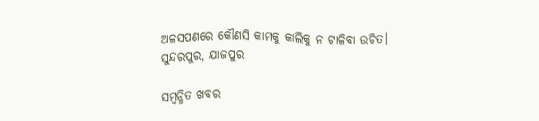ଅଳସପଣରେ କୌଣସି କାମକୁ କାଲିକୁ ନ ଟାଳିବା ଉଚିତ।
ସୁନ୍ଦରପୁର, ଯାଜପୁର

ସମ୍ବନ୍ଧିତ ଖବର